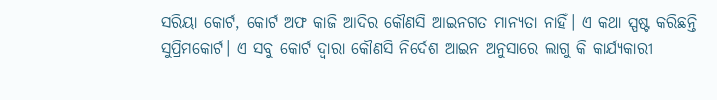ସରିୟା କୋର୍ଟ, କୋର୍ଟ ଅଫ କାଜି ଆଦିର କୌଣସି ଆଇନଗତ ମାନ୍ୟତା ନାହିଁ। ଏ କଥା ସ୍ପଷ୍ଟ କରିଛନ୍ତି ସୁପ୍ରିମକୋର୍ଟ। ଏ ସବୁ କୋର୍ଟ ଦ୍ୱାରା କୌଣସି ନିର୍ଦେଶ ଆଇନ ଅନୁସାରେ ଲାଗୁ କି କାର୍ଯ୍ୟକାରୀ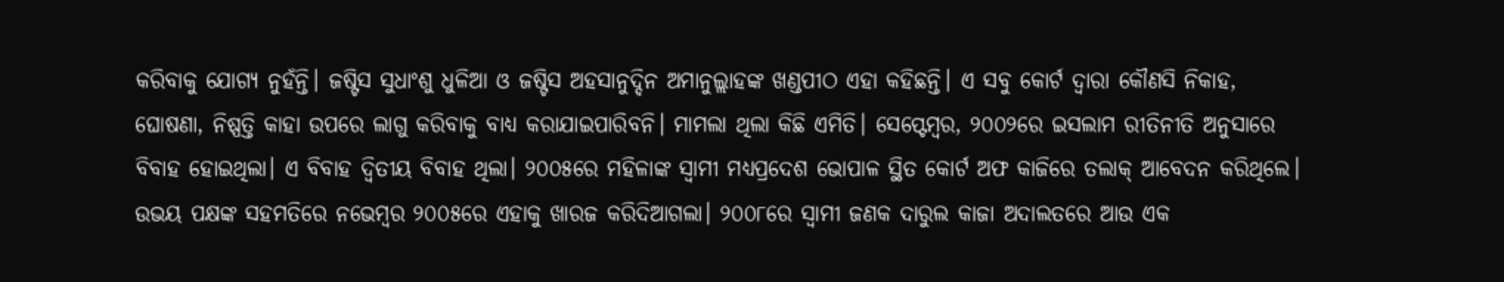କରିବାକୁ ଯୋଗ୍ୟ ନୁହଁନ୍ତି। ଜଷ୍ଟିସ ସୁଧାଂଶୁ ଧୁଳିଆ ଓ ଜଷ୍ଟିସ ଅହସାନୁଦ୍ଦିନ ଅମାନୁଲ୍ଲାହଙ୍କ ଖଣ୍ଡପୀଠ ଏହା କହିଛନ୍ତି। ଏ ସବୁ କୋର୍ଟ ଦ୍ୱାରା କୌଣସି ନିକାହ, ଘୋଷଣା, ନିଷ୍ପତ୍ତି କାହା ଉପରେ ଲାଗୁ କରିବାକୁ ବାଧ୍ୟ କରାଯାଇପାରିବନି। ମାମଲା ଥିଲା କିଛି ଏମିତି। ସେପ୍ଟେମ୍ୱର, ୨୦୦୨ରେ ଇସଲାମ ରୀତିନୀତି ଅନୁସାରେ ବିବାହ ହୋଇଥିଲା। ଏ ବିବାହ ଦ୍ୱିତୀୟ ବିବାହ ଥିଲା। ୨୦୦୫ରେ ମହିଳାଙ୍କ ସ୍ୱାମୀ ମଧ୍ୟପ୍ରଦେଶ ଭୋପାଳ ସ୍ଥିତ କୋର୍ଟ ଅଫ କାଜିରେ ତଲାକ୍ ଆବେଦନ କରିଥିଲେ। ଉଭୟ ପକ୍ଷଙ୍କ ସହମତିରେ ନଭେମ୍ୱର ୨୦୦୫ରେ ଏହାକୁ ଖାରଜ କରିଦିଆଗଲା। ୨୦୦୮ରେ ସ୍ୱାମୀ ଜଣକ ଦାରୁଲ କାଜା ଅଦାଲତରେ ଆଉ ଏକ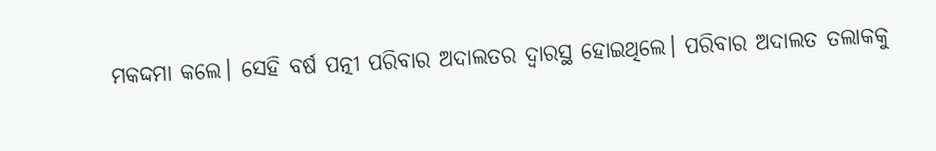ମକଦ୍ଦମା କଲେ। ସେହି ବର୍ଷ ପତ୍ନୀ ପରିବାର ଅଦାଲତର ଦ୍ୱାରସ୍ଥ ହୋଇଥିଲେ। ପରିବାର ଅଦାଲତ ତଲାକକୁ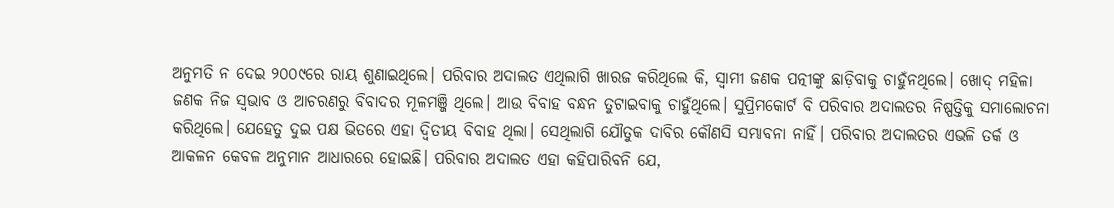ଅନୁମତି ନ ଦେଇ ୨୦୦୯ରେ ରାୟ ଶୁଣାଇଥିଲେ। ପରିବାର ଅଦାଲତ ଏଥିଲାଗି ଖାରଜ କରିଥିଲେ କି, ସ୍ୱାମୀ ଜଣକ ପତ୍ନୀଙ୍କୁ ଛାଡ଼ିବାକୁ ଚାହୁଁନଥିଲେ। ଖୋଦ୍ ମହିଳା ଜଣକ ନିଜ ସ୍ୱଭାବ ଓ ଆଚରଣରୁ ବିବାଦର ମୂଳମଞ୍ଜି ଥିଲେ। ଆଉ ବିବାହ ବନ୍ଧନ ତୁଟାଇବାକୁ ଚାହୁଁଥିଲେ। ସୁପ୍ରିମକୋର୍ଟ ବି ପରିବାର ଅଦାଲତର ନିଷ୍ପତ୍ତିକୁ ସମାଲୋଚନା କରିଥିଲେ। ଯେହେତୁ ଦୁଇ ପକ୍ଷ ଭିତରେ ଏହା ଦ୍ୱିତୀୟ ବିବାହ ଥିଲା। ସେଥିଲାଗି ଯୌତୁକ ଦାବିର କୌଣସି ସମ୍ଭାବନା ନାହିଁ। ପରିବାର ଅଦାଲତର ଏଭଳି ତର୍କ ଓ ଆକଳନ କେବଳ ଅନୁମାନ ଆଧାରରେ ହୋଇଛି। ପରିବାର ଅଦାଲତ ଏହା କହିପାରିବନି ଯେ,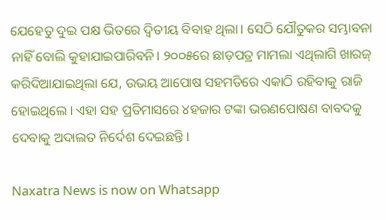ଯେହେତୁ ଦୁଇ ପକ୍ଷ ଭିତରେ ଦ୍ୱିତୀୟ ବିବାହ ଥିଲା। ସେଠି ଯୌତୁକର ସମ୍ଭାବନା ନାହିଁ ବୋଲି କୁହାଯାଇପାରିବନି। ୨୦୦୫ରେ ଛାଡ଼ପତ୍ର ମାମଲା ଏଥିଲାଗି ଖାରଜ୍ କରିଦିଆଯାଇଥିଲା ଯେ, ଉଭୟ ଆପୋଷ ସହମତିରେ ଏକାଠି ରହିବାକୁ ରାଜି ହୋଇଥିଲେ। ଏହା ସହ ପ୍ରତିମାସରେ ୪ହଜାର ଟଙ୍କା ଭରଣପୋଷଣ ବାବଦକୁ ଦେବାକୁ ଅଦାଲତ ନିର୍ଦେଶ ଦେଇଛନ୍ତି।

Naxatra News is now on Whatsapp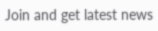Join and get latest news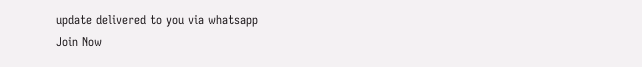update delivered to you via whatsapp
Join Now